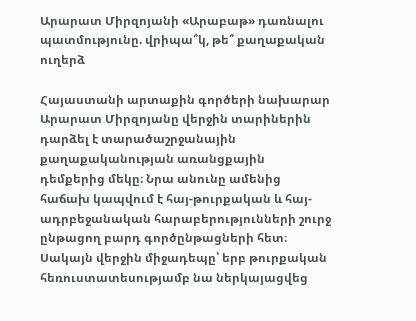Արարատ Միրզոյանի «Արաբաթ» դառնալու պատմությունը. վրիպա՞կ, թե՞ քաղաքական ուղերձ

Հայաստանի արտաքին գործերի նախարար Արարատ Միրզոյանը վերջին տարիներին դարձել է տարածաշրջանային քաղաքականության առանցքային դեմքերից մեկը։ Նրա անունը ամենից հաճախ կապվում է հայ-թուրքական և հայ-ադրբեջանական հարաբերությունների շուրջ ընթացող բարդ գործընթացների հետ։ Սակայն վերջին միջադեպը՝ երբ թուրքական հեռուստատեսությամբ նա ներկայացվեց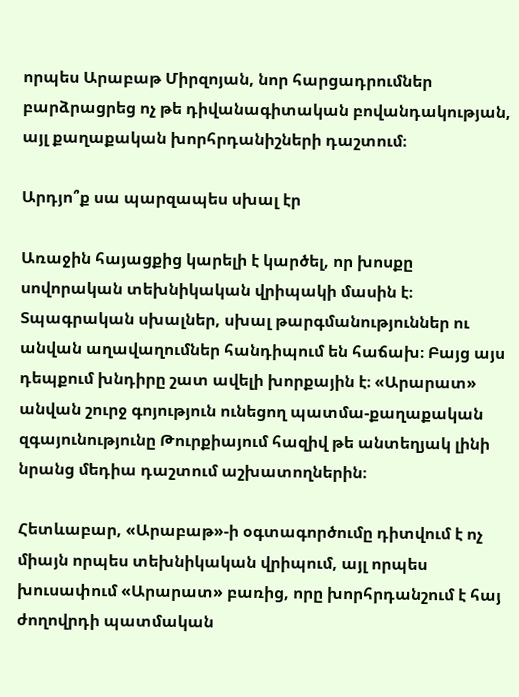որպես Արաբաթ Միրզոյան, նոր հարցադրումներ բարձրացրեց ոչ թե դիվանագիտական բովանդակության, այլ քաղաքական խորհրդանիշների դաշտում։

Արդյո՞ք սա պարզապես սխալ էր

Առաջին հայացքից կարելի է կարծել, որ խոսքը սովորական տեխնիկական վրիպակի մասին է։ Տպագրական սխալներ, սխալ թարգմանություններ ու անվան աղավաղումներ հանդիպում են հաճախ։ Բայց այս դեպքում խնդիրը շատ ավելի խորքային է։ «Արարատ» անվան շուրջ գոյություն ունեցող պատմա-քաղաքական զգայունությունը Թուրքիայում հազիվ թե անտեղյակ լինի նրանց մեդիա դաշտում աշխատողներին։

Հետևաբար, «Արաբաթ»-ի օգտագործումը դիտվում է ոչ միայն որպես տեխնիկական վրիպում, այլ որպես խուսափում «Արարատ» բառից, որը խորհրդանշում է հայ ժողովրդի պատմական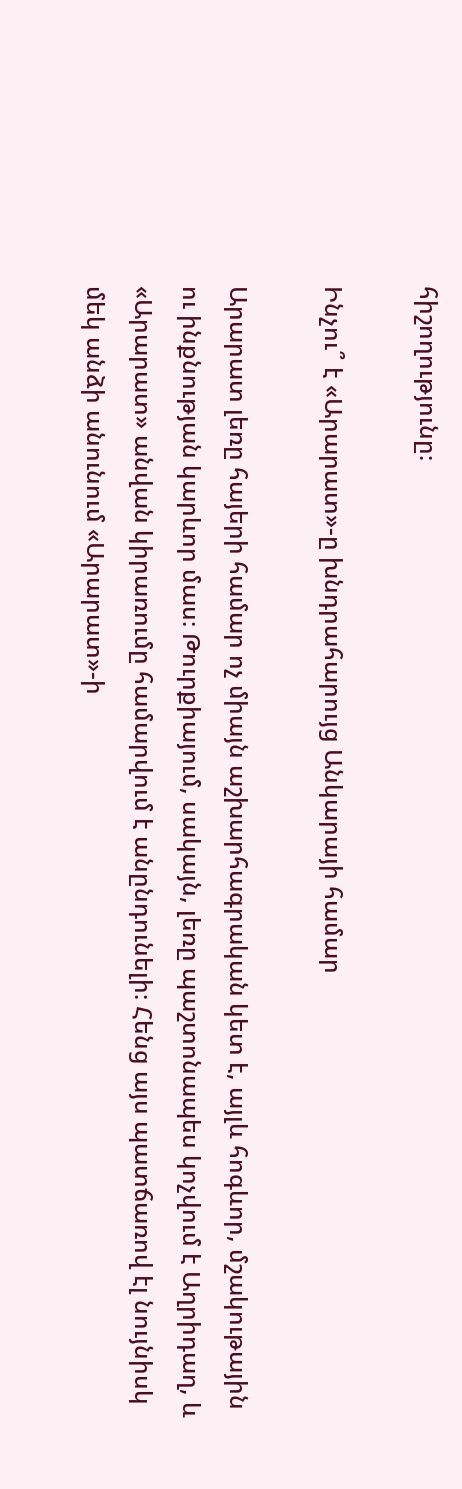հիշողությունը։

Ինչու՞ է «Արարատ»-ը խնդրահարույց Անկարայի համար

Արարատ լեռը հայերի համար ոչ միայն աշխարհագրական կետ է, այլև հոգևոր, մշակութային ու ինքնության կարևոր մաս։ Թուրքիայում, սակայն, լեռը պաշտոնապես կոչվում է Աղրիդաղ, և «Արարատ» անվան կիրառումը համարվում է անընդունելի։ Հենց այս պատճառով էլ նույնիսկ մեկ անձի անունում «Արարատ»-ի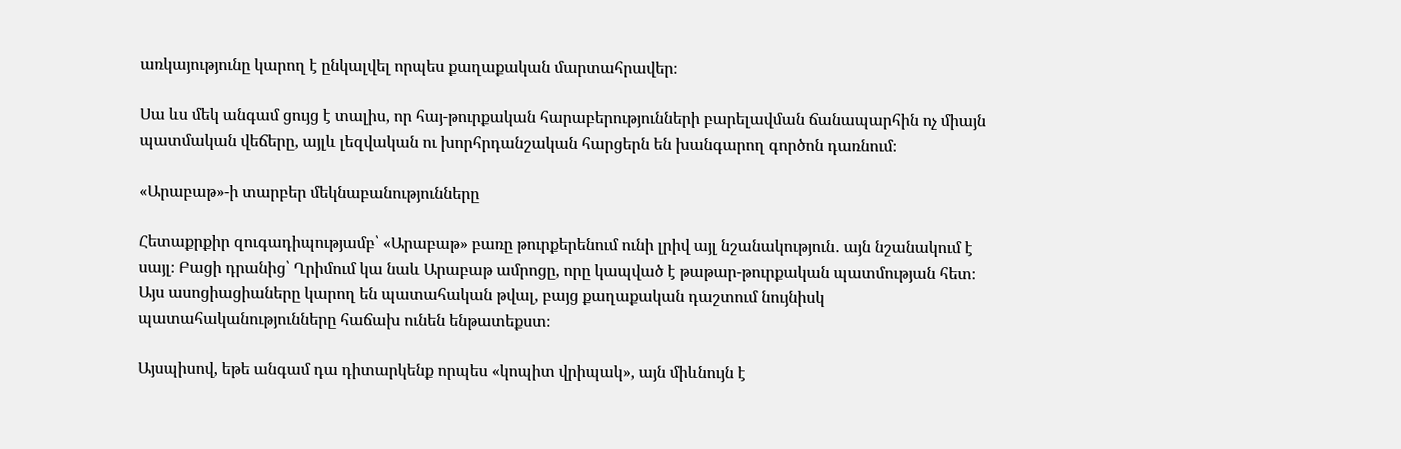առկայությունը կարող է ընկալվել որպես քաղաքական մարտահրավեր։

Սա ևս մեկ անգամ ցույց է տալիս, որ հայ-թուրքական հարաբերությունների բարելավման ճանապարհին ոչ միայն պատմական վեճերը, այլև լեզվական ու խորհրդանշական հարցերն են խանգարող գործոն դառնում։

«Արաբաթ»-ի տարբեր մեկնաբանությունները

Հետաքրքիր զուգադիպությամբ՝ «Արաբաթ» բառը թուրքերենում ունի լրիվ այլ նշանակություն․ այն նշանակում է սայլ։ Բացի դրանից՝ Ղրիմում կա նաև Արաբաթ ամրոցը, որը կապված է թաթար-թուրքական պատմության հետ։ Այս ասոցիացիաները կարող են պատահական թվալ, բայց քաղաքական դաշտում նույնիսկ պատահականությունները հաճախ ունեն ենթատեքստ։

Այսպիսով, եթե անգամ դա դիտարկենք որպես «կոպիտ վրիպակ», այն միևնույն է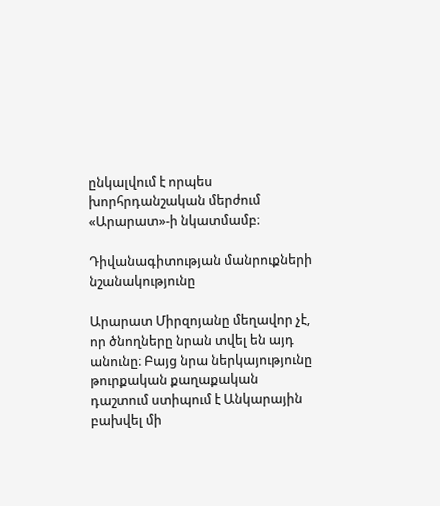ընկալվում է որպես խորհրդանշական մերժում «Արարատ»-ի նկատմամբ։

Դիվանագիտության մանրուքների նշանակությունը

Արարատ Միրզոյանը մեղավոր չէ, որ ծնողները նրան տվել են այդ անունը։ Բայց նրա ներկայությունը թուրքական քաղաքական դաշտում ստիպում է Անկարային բախվել մի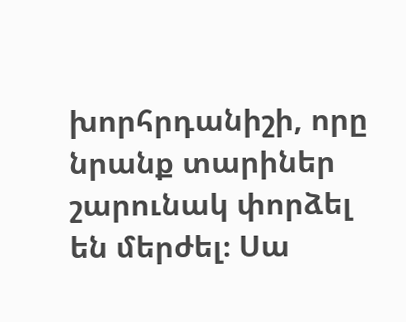խորհրդանիշի, որը նրանք տարիներ շարունակ փորձել են մերժել։ Սա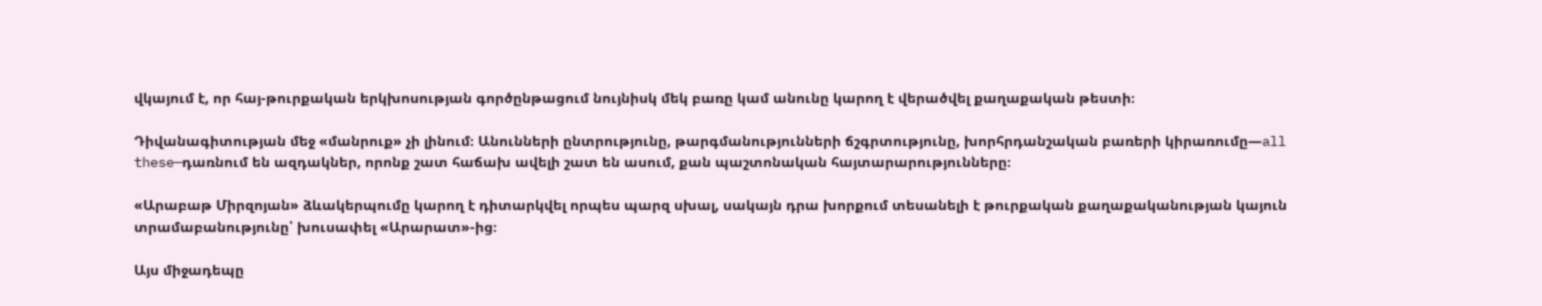վկայում է, որ հայ-թուրքական երկխոսության գործընթացում նույնիսկ մեկ բառը կամ անունը կարող է վերածվել քաղաքական թեստի։

Դիվանագիտության մեջ «մանրուք» չի լինում։ Անունների ընտրությունը, թարգմանությունների ճշգրտությունը, խորհրդանշական բառերի կիրառումը—all these—դառնում են ազդակներ, որոնք շատ հաճախ ավելի շատ են ասում, քան պաշտոնական հայտարարությունները։

«Արաբաթ Միրզոյան» ձևակերպումը կարող է դիտարկվել որպես պարզ սխալ, սակայն դրա խորքում տեսանելի է թուրքական քաղաքականության կայուն տրամաբանությունը՝ խուսափել «Արարատ»-ից։

Այս միջադեպը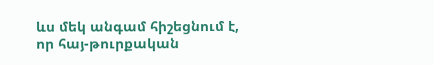ևս մեկ անգամ հիշեցնում է, որ հայ-թուրքական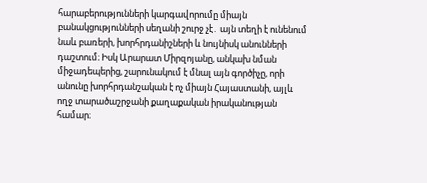հարաբերությունների կարգավորումը միայն բանակցությունների սեղանի շուրջ չէ․ այն տեղի է ունենում նաև բառերի, խորհրդանիշների և նույնիսկ անունների դաշտում։ Իսկ Արարատ Միրզոյանը, անկախ նման միջադեպերից, շարունակում է մնալ այն գործիչը, որի անունը խորհրդանշական է ոչ միայն Հայաստանի, այլև ողջ տարածաշրջանի քաղաքական իրականության համար։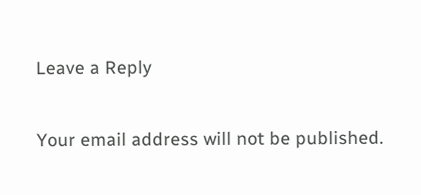Leave a Reply

Your email address will not be published.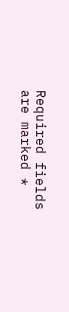Required fields are marked *